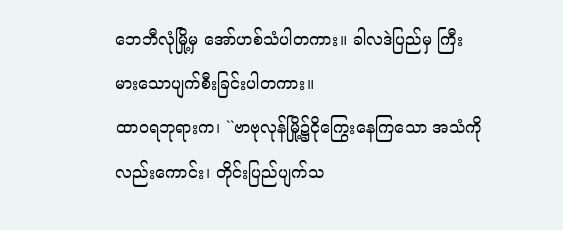ဘေဘီလုံမြို့မှ အော်ဟစ်သံပါတကား။ ခါလဒဲပြည်မှ ကြီးမားသောပျက်စီးခြင်းပါတကား။
ထာဝရဘုရားက၊ ``ဗာဗုလုန်မြို့၌ငိုကြွေးနေကြသော အသံကိုလည်းကောင်း၊ တိုင်းပြည်ပျက်သ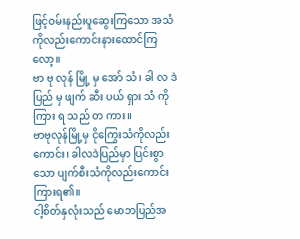ဖြင့်ဝမ်းနည်းပူဆွေးကြသော အသံကိုလည်းကောင်းနားထောင်ကြလော့။
ဗာ ဗု လုန် မြို့ မှ အော် သံ၊ ခါ လ ဒဲ ပြည် မှ ဖျက် ဆီး ပယ် ရှား သံ ကို ကြား ရ သည် တ ကား။
ဗာဗုလုန်မြို့မှ ငိုကြွေးသံကိုလည်းကောင်း၊ ခါလဒဲပြည်မှာ ပြင်းစွာသော ပျက်စီးသံကိုလည်းကောင်း ကြားရ၏။
ငါ့စိတ်နှလုံးသည် မောဘပြည်အ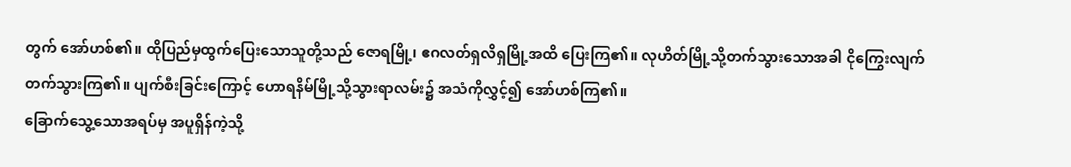တွက် အော်ဟစ်၏။ ထိုပြည်မှထွက်ပြေးသောသူတို့သည် ဇောရမြို့၊ ဧဂလတ်ရှလိရှမြို့အထိ ပြေးကြ၏။ လုဟိတ်မြို့သို့တက်သွားသောအခါ ငိုကြွေးလျက်တက်သွားကြ၏။ ပျက်စီးခြင်းကြောင့် ဟောရနိမ်မြို့သို့သွားရာလမ်း၌ အသံကိုလွှင့်၍ အော်ဟစ်ကြ၏။
ခြောက်သွေ့သောအရပ်မှ အပူရှိန်ကဲ့သို့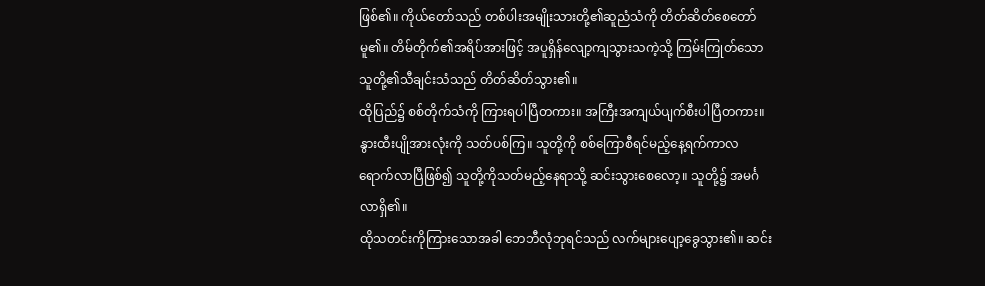ဖြစ်၏။ ကိုယ်တော်သည် တစ်ပါးအမျိုးသားတို့၏ဆူညံသံကို တိတ်ဆိတ်စေတော်မူ၏။ တိမ်တိုက်၏အရိပ်အားဖြင့် အပူရှိန်လျော့ကျသွားသကဲ့သို့ ကြမ်းကြုတ်သောသူတို့၏သီချင်းသံသည် တိတ်ဆိတ်သွား၏။
ထိုပြည်၌ စစ်တိုက်သံကို ကြားရပါပြီတကား။ အကြီးအကျယ်ပျက်စီးပါပြီတကား။
နွားထီးပျိုအားလုံးကို သတ်ပစ်ကြ။ သူတို့ကို စစ်ကြောစီရင်မည့်နေ့ရက်ကာလ ရောက်လာပြီဖြစ်၍ သူတို့ကိုသတ်မည့်နေရာသို့ ဆင်းသွားစေလော့။ သူတို့၌ အမင်္ဂလာရှိ၏။
ထိုသတင်းကိုကြားသောအခါ ဘေဘီလုံဘုရင်သည် လက်များပျော့ခွေသွား၏။ ဆင်း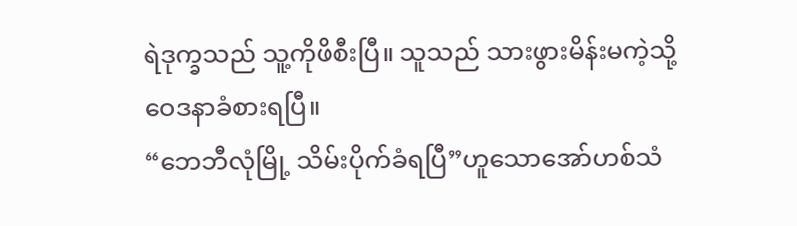ရဲဒုက္ခသည် သူ့ကိုဖိစီးပြီ။ သူသည် သားဖွားမိန်းမကဲ့သို့ဝေဒနာခံစားရပြီ။
“ဘေဘီလုံမြို့ သိမ်းပိုက်ခံရပြီ”ဟူသောအော်ဟစ်သံ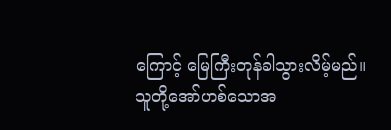ကြောင့် မြေကြီးတုန်ခါသွားလိမ့်မည်။ သူတို့အော်ဟစ်သောအ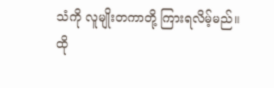သံကို လူမျိုးတကာတို့ ကြားရလိမ့်မည်။
ထို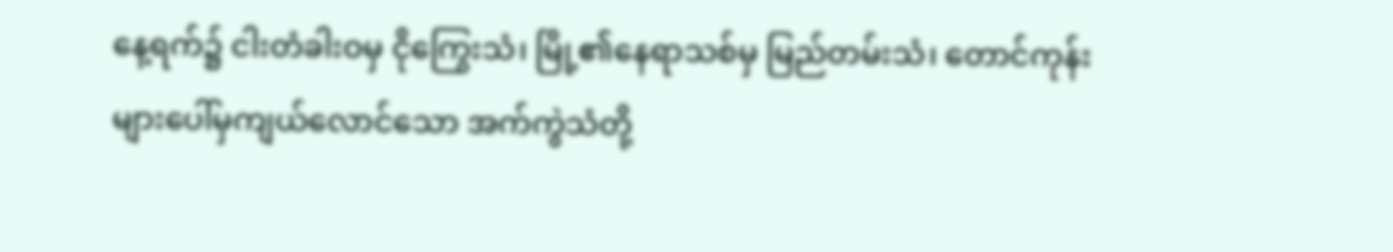နေ့ရက်၌ ငါးတံခါးဝမှ ငိုကြွေးသံ၊ မြို့၏နေရာသစ်မှ မြည်တမ်းသံ၊ တောင်ကုန်းများပေါ်မှကျယ်လောင်သော အက်ကွဲသံတို့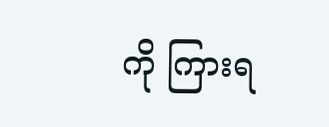ကို ကြားရ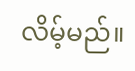လိမ့်မည်။